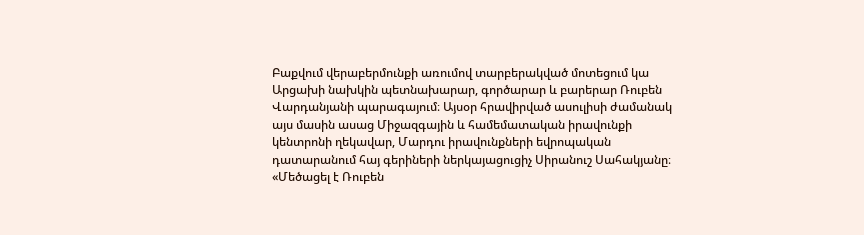Բաքվում վերաբերմունքի առումով տարբերակված մոտեցում կա Արցախի նախկին պետնախարար, գործարար և բարերար Ռուբեն Վարդանյանի պարագայում։ Այսօր հրավիրված ասուլիսի ժամանակ այս մասին ասաց Միջազգային և համեմատական իրավունքի կենտրոնի ղեկավար, Մարդու իրավունքների եվրոպական դատարանում հայ գերիների ներկայացուցիչ Սիրանուշ Սահակյանը։
«Մեծացել է Ռուբեն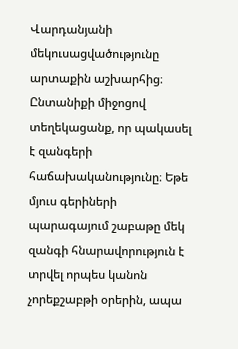Վարդանյանի մեկուսացվածությունը արտաքին աշխարհից։ Ընտանիքի միջոցով տեղեկացանք, որ պակասել է զանգերի հաճախականությունը։ Եթե մյուս գերիների պարագայում շաբաթը մեկ զանգի հնարավորություն է տրվել որպես կանոն չորեքշաբթի օրերին, ապա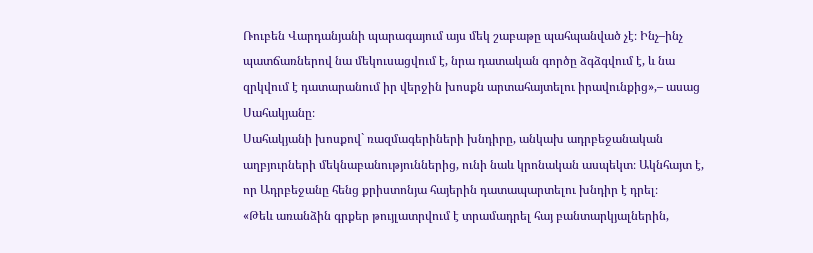Ռուբեն Վարդանյանի պարագայում այս մեկ շաբաթը պահպանված չէ։ Ինչ–ինչ պատճառներով նա մեկուսացվում է, նրա դատական գործը ձգձգվում է, և նա զրկվում է դատարանում իր վերջին խոսքն արտահայտելու իրավունքից»,– ասաց Սահակյանը։
Սահակյանի խոսքով` ռազմագերիների խնդիրը, անկախ ադրբեջանական աղբյուրների մեկնաբանություններից, ունի նաև կրոնական ասպեկտ։ Ակնհայտ է, որ Ադրբեջանը հենց քրիստոնյա հայերին դատապարտելու խնդիր է դրել։
«Թեև առանձին գրքեր թույլատրվում է տրամադրել հայ բանտարկյալներին,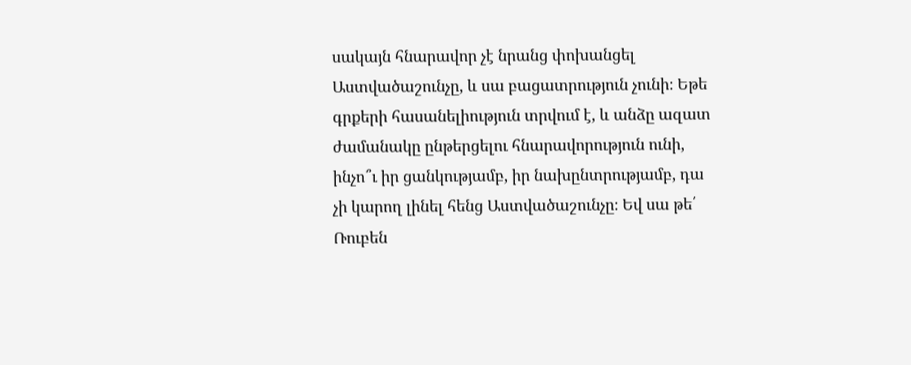սակայն հնարավոր չէ նրանց փոխանցել Աստվածաշունչը, և սա բացատրություն չունի։ Եթե գրքերի հասանելիություն տրվում է, և անձը ազատ ժամանակը ընթերցելու հնարավորություն ունի, ինչո՞ւ իր ցանկությամբ, իր նախընտրությամբ, դա չի կարող լինել հենց Աստվածաշունչը։ Եվ սա թե՛ Ռուբեն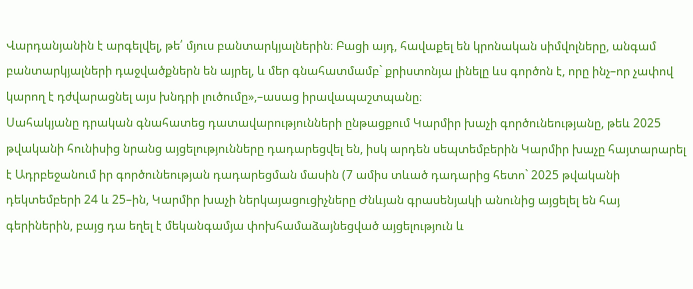Վարդանյանին է արգելվել, թե՛ մյուս բանտարկյալներին։ Բացի այդ, հավաքել են կրոնական սիմվոլները, անգամ բանտարկյալների դաջվածքներն են այրել, և մեր գնահատմամբ` քրիստոնյա լինելը ևս գործոն է, որը ինչ–որ չափով կարող է դժվարացնել այս խնդրի լուծումը»,–ասաց իրավապաշտպանը։
Սահակյանը դրական գնահատեց դատավարությունների ընթացքում Կարմիր խաչի գործունեությանը, թեև 2025 թվականի հունիսից նրանց այցելությունները դադարեցվել են, իսկ արդեն սեպտեմբերին Կարմիր խաչը հայտարարել է Ադրբեջանում իր գործունեության դադարեցման մասին (7 ամիս տևած դադարից հետո` 2025 թվականի դեկտեմբերի 24 և 25–ին, Կարմիր խաչի ներկայացուցիչները Ժնևյան գրասենյակի անունից այցելել են հայ գերիներին, բայց դա եղել է մեկանգամյա փոխհամաձայնեցված այցելություն և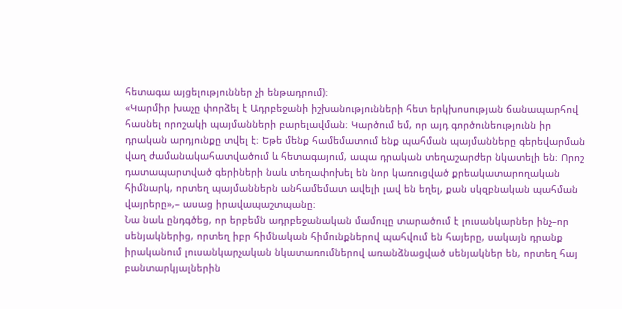հետագա այցելություններ չի ենթադրում)։
«Կարմիր խաչը փորձել է Ադրբեջանի իշխանությունների հետ երկխոսության ճանապարհով հասնել որոշակի պայմանների բարելավման։ Կարծում եմ, որ այդ գործունեությունն իր դրական արդյունքը տվել է։ Եթե մենք համեմատում ենք պահման պայմանները գերեվարման վաղ ժամանակահատվածում և հետագայում, ապա դրական տեղաշարժեր նկատելի են։ Որոշ դատապարտված գերիների նաև տեղափոխել են նոր կառուցված քրեակատարողական հիմնարկ, որտեղ պայմաններն անհամեմատ ավելի լավ են եղել, քան սկզբնական պահման վայրերը»,– ասաց իրավապաշտպանը։
Նա նաև ընդգծեց, որ երբեմն ադրբեջանական մամուլը տարածում է լուսանկարներ ինչ–որ սենյակներից, որտեղ իբր հիմնական հիմունքներով պահվում են հայերը, սակայն դրանք իրականում լուսանկարչական նկատառումներով առանձնացված սենյակներ են, որտեղ հայ բանտարկյալներին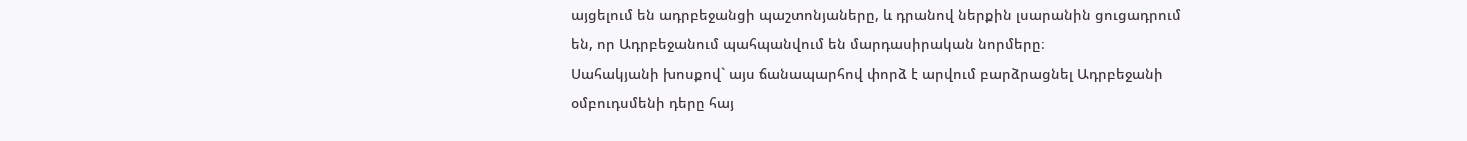այցելում են ադրբեջանցի պաշտոնյաները, և դրանով ներքին լսարանին ցուցադրում են, որ Ադրբեջանում պահպանվում են մարդասիրական նորմերը։
Սահակյանի խոսքով` այս ճանապարհով փորձ է արվում բարձրացնել Ադրբեջանի օմբուդսմենի դերը հայ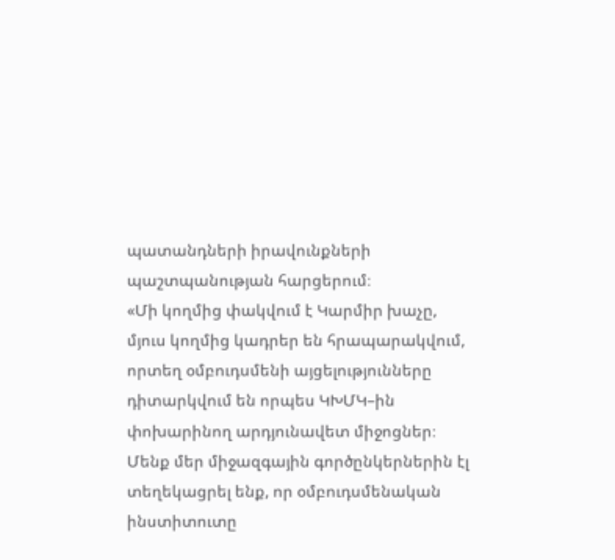պատանդների իրավունքների պաշտպանության հարցերում։
«Մի կողմից փակվում է Կարմիր խաչը, մյուս կողմից կադրեր են հրապարակվում, որտեղ օմբուդսմենի այցելությունները դիտարկվում են որպես ԿԽՄԿ–ին փոխարինող արդյունավետ միջոցներ։ Մենք մեր միջազգային գործընկերներին էլ տեղեկացրել ենք, որ օմբուդսմենական ինստիտուտը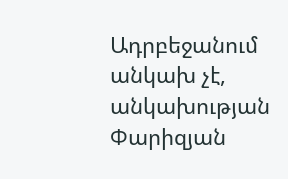Ադրբեջանում անկախ չէ, անկախության Փարիզյան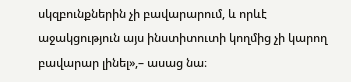սկզբունքներին չի բավարարում, և որևէ աջակցություն այս ինստիտուտի կողմից չի կարող բավարար լինել»,– ասաց նա։